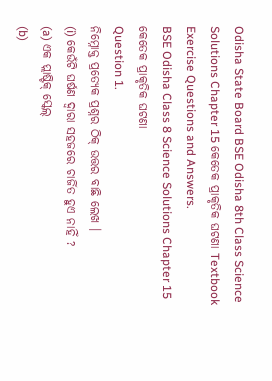Odisha State Board BSE Odisha 8th Class Science Solutions Chapter 15 କେତେକ ପ୍ରାକୃତିକ ଘଟଣା Textbook Exercise Questions and Answers.
BSE Odisha Class 8 Science Solutions Chapter 15 କେତେକ ପ୍ରାକୃତିକ ଘଟଣା
Question 1.
ନିମ୍ନୋକ୍ତ ପ୍ରତ୍ୟେକ ପ୍ରଶ୍ନର ଠିକ୍ ଉତ୍ତର ବାଛି ଲେଖ ।
(i) କେଉଁଟି ଘର୍ଷଣ ଦ୍ବାରା ସହଜରେ ଚାର୍ଜିତ ହୁଏ ନାହିଁ ?
(a) ଏକ ପ୍ଲାଷ୍ଟିକ୍ ସ୍କେଲ୍
(b)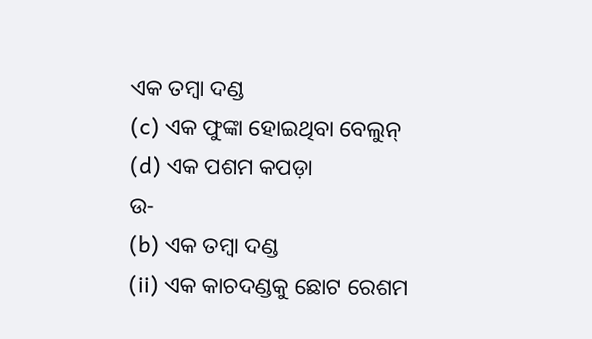ଏକ ତମ୍ବା ଦଣ୍ଡ
(c) ଏକ ଫୁଙ୍କା ହୋଇଥିବା ବେଲୁନ୍
(d) ଏକ ପଶମ କପଡ଼ା
ଉ-
(b) ଏକ ତମ୍ବା ଦଣ୍ଡ
(ii) ଏକ କାଚଦଣ୍ଡକୁ ଛୋଟ ରେଶମ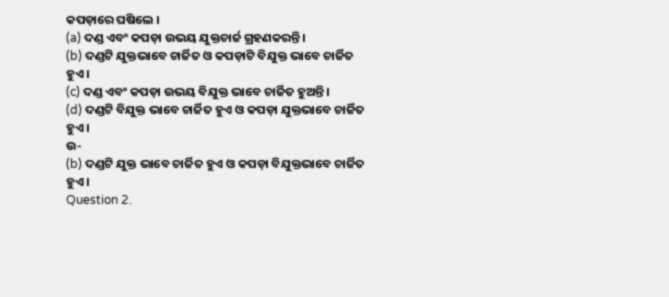କପଡ଼ାରେ ଘଷିଲେ ।
(a) ଦଣ୍ଡ ଏବଂ କପଡ଼ା ଉଭୟ ଯୁକ୍ତଚାର୍ଜ ଗ୍ରହଣକରନ୍ତି ।
(b) ଦଣ୍ଡଟି ଯୁକ୍ତଭାବେ ଚାର୍ଜିତ ଓ କପଡ଼ାଟି ବିଯୁକ୍ତ ଭାବେ ଚାର୍ଜିତ ହୁଏ ।
(c) ଦଣ୍ଡ ଏବଂ କପଡ଼ା ଉଭୟ ବିଯୁକ୍ତ ଭାବେ ଚାର୍ଜିତ ହୁଅନ୍ତି ।
(d) ଦଣ୍ଡଟି ବିଯୁକ୍ତ ଭାବେ ଚାର୍ଜିତ ହୁଏ ଓ କପଡ଼ା ଯୁକ୍ତଭାବେ ଚାର୍ଜିତ ହୁଏ ।
ଉ-
(b) ଦଣ୍ଡଟି ଯୁକ୍ତ ଭାବେ ଚାର୍ଜିତ ହୁଏ ଓ କପଡ଼ା ବିଯୁକ୍ତଭାବେ ଚାର୍ଜିତ ହୁଏ ।
Question 2.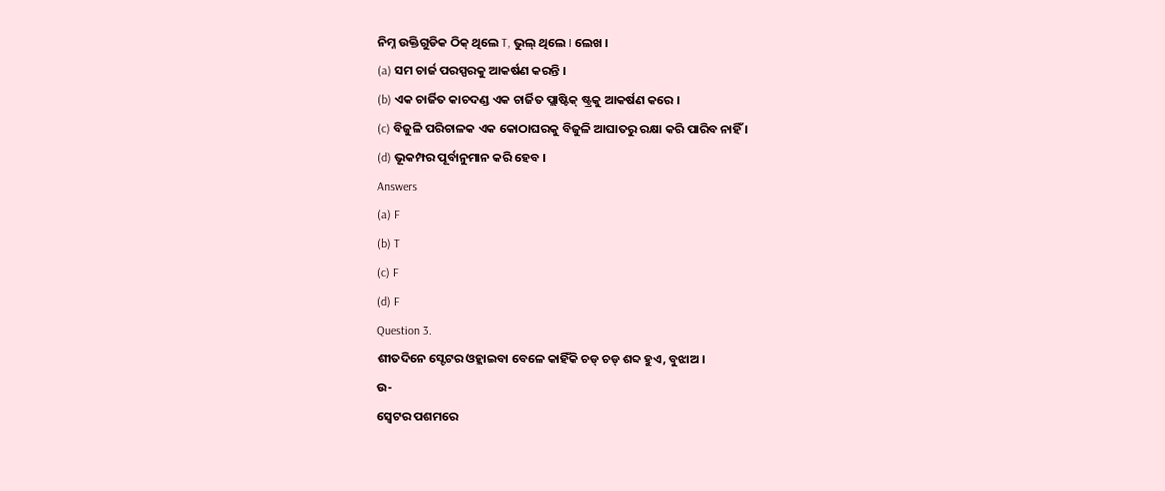ନିମ୍ନ ଉକ୍ତିଗୁଡିକ ଠିକ୍ ଥିଲେ T, ଭୁଲ୍ ଥିଲେ I ଲେଖ ।
(a) ସମ ଚାର୍ଜ ପରସ୍ପରକୁ ଆକର୍ଷଣ କରନ୍ତି ।
(b) ଏକ ଚାର୍ଜିତ କାଚଦଣ୍ଡ ଏକ ଚାର୍ଜିତ ପ୍ଲାଷ୍ଟିକ୍ ଷ୍ଟ୍ରକୁ ଆକର୍ଷଣ କରେ ।
(c) ବିଜୁଳି ପରିଚାଳକ ଏକ କୋଠାଘରକୁ ବିଜୁଳି ଆଘାତରୁ ରକ୍ଷା କରି ପାରିବ ନାହିଁ ।
(d) ଭୂକମ୍ପର ପୂର୍ବାନୁମାନ କରି ହେବ ।
Answers
(a) F
(b) T
(c) F
(d) F
Question 3.
ଶୀତଦିନେ ସ୍ଟେଟର ଓହ୍ଲାଇବା ବେଳେ କାହିଁକି ଚଡ୍ ଚଡ୍ ଶବ୍ଦ ହୁଏ, ବୁଝାଅ ।
ଉ-
ସ୍ଵେଟର ପଶମରେ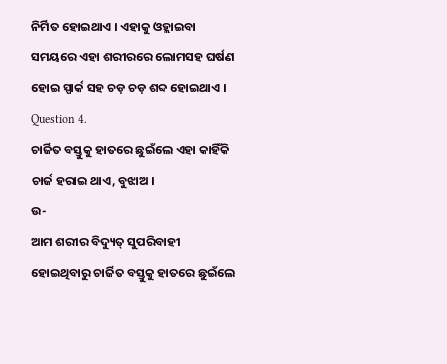ନିର୍ମିତ ହୋଇଥାଏ । ଏହାକୁ ଓହ୍ଲାଇବା ସମୟରେ ଏହା ଶରୀରରେ ଲୋମସହ ଘର୍ଷଣ ହୋଇ ସ୍ପାର୍କ ସହ ଚଡ଼ ଚଡ଼ ଶବ୍ଦ ହୋଇଥାଏ ।
Question 4.
ଚାର୍ଜିତ ବସ୍ତୁକୁ ହାତରେ ଛୁଇଁଲେ ଏହା କାହିଁକି ଚାର୍ଜ ହରାଇ ଥାଏ, ବୁଝାଅ ।
ଉ-
ଆମ ଶରୀର ବିଦ୍ୟୁତ୍ ସୁପରିବାହୀ ହୋଇଥିବାରୁ ଚାର୍ଜିତ ବସ୍ତୁକୁ ହାତରେ ଛୁଇଁଲେ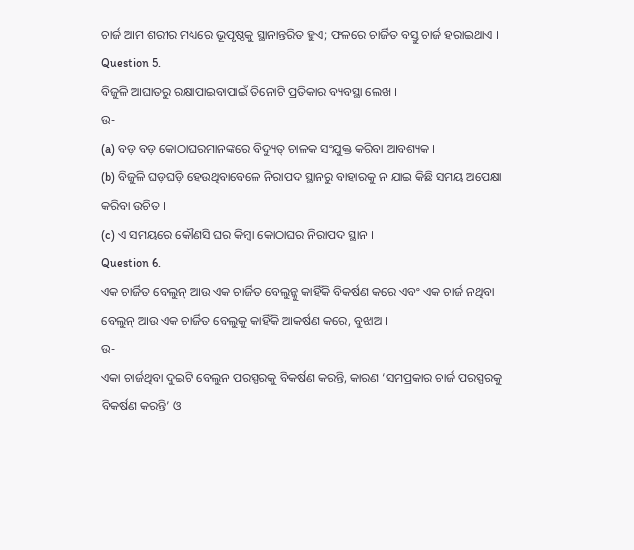ଚାର୍ଜ ଆମ ଶରୀର ମଧ୍ୟରେ ଭୂପୃଷ୍ଠକୁ ସ୍ଥାନାନ୍ତରିତ ହୁଏ; ଫଳରେ ଚାର୍ଜିତ ବସ୍ତୁ ଚାର୍ଜ ହରାଇଥାଏ ।
Question 5.
ବିଜୁଳି ଆଘାତରୁ ରକ୍ଷାପାଇବାପାଇଁ ତିନୋଟି ପ୍ରତିକାର ବ୍ୟବସ୍ଥା ଲେଖ ।
ଉ-
(a) ବଡ଼ ବଡ଼ କୋଠାଘରମାନଙ୍କରେ ବିଦ୍ୟୁତ୍ ଚାଳକ ସଂଯୁକ୍ତ କରିବା ଆବଶ୍ୟକ ।
(b) ବିଜୁଳି ଘଡ଼ଘଡ଼ି ହେଉଥିବାବେଳେ ନିରାପଦ ସ୍ଥାନରୁ ବାହାରକୁ ନ ଯାଇ କିଛି ସମୟ ଅପେକ୍ଷା କରିବା ଉଚିତ ।
(c) ଏ ସମୟରେ କୌଣସି ଘର କିମ୍ବା କୋଠାଘର ନିରାପଦ ସ୍ଥାନ ।
Question 6.
ଏକ ଚାର୍ଜିତ ବେଲୁନ୍ ଆଉ ଏକ ଚାର୍ଜିତ ବେଲୁନ୍କୁ କାହିଁକି ବିକର୍ଷଣ କରେ ଏବଂ ଏକ ଚାର୍ଜ ନଥିବା ବେଲୁନ୍ ଆଉ ଏକ ଚାର୍ଜିତ ବେଲୁକୁ କାହିଁକି ଆକର୍ଷଣ କରେ, ବୁଝାଅ ।
ଉ-
ଏକା ଚାର୍ଜଥିବା ଦୁଇଟି ବେଲୁନ ପରସ୍ପରକୁ ବିକର୍ଷଣ କରନ୍ତି, କାରଣ ‘ସମପ୍ରକାର ଚାର୍ଜ ପରସ୍ପରକୁ ବିକର୍ଷଣ କରନ୍ତି’ ଓ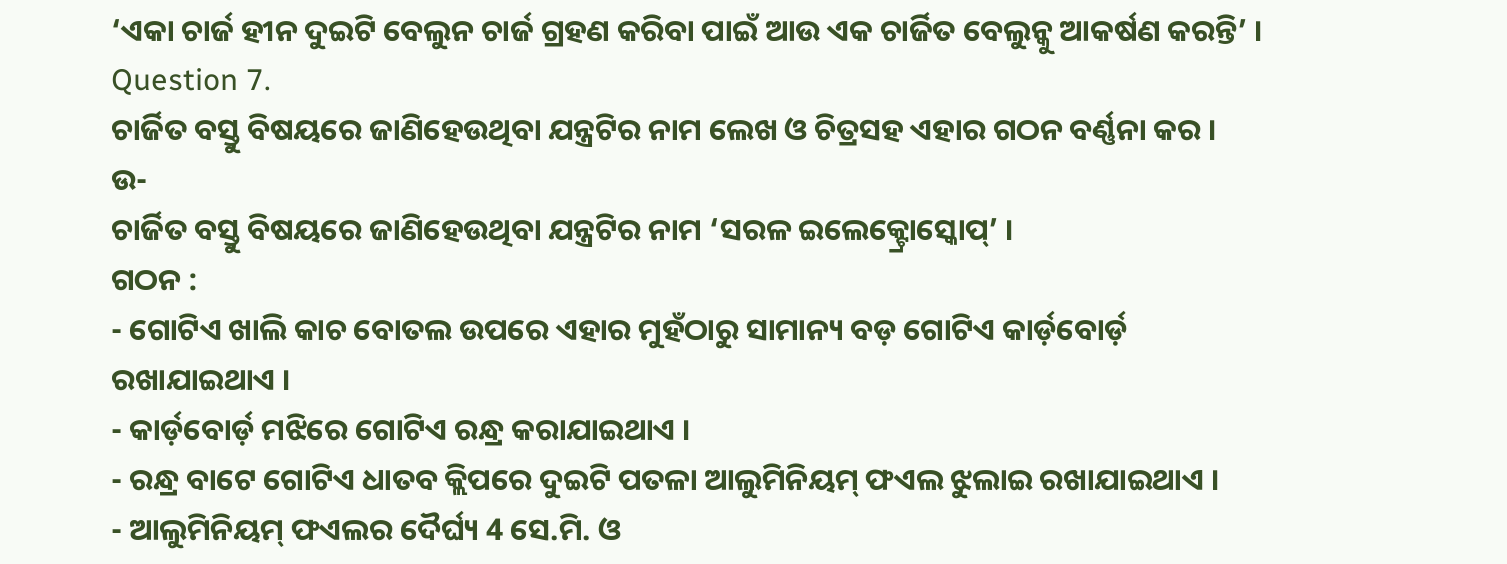‘ଏକା ଚାର୍ଜ ହୀନ ଦୁଇଟି ବେଲୁନ ଚାର୍ଜ ଗ୍ରହଣ କରିବା ପାଇଁ ଆଉ ଏକ ଚାର୍ଜିତ ବେଲୁନ୍କୁ ଆକର୍ଷଣ କରନ୍ତି’ ।
Question 7.
ଚାର୍ଜିତ ବସ୍ତୁ ବିଷୟରେ ଜାଣିହେଉଥିବା ଯନ୍ତ୍ରଟିର ନାମ ଲେଖ ଓ ଚିତ୍ରସହ ଏହାର ଗଠନ ବର୍ଣ୍ଣନା କର ।
ଉ-
ଚାର୍ଜିତ ବସ୍ତୁ ବିଷୟରେ ଜାଣିହେଉଥିବା ଯନ୍ତ୍ରଟିର ନାମ ‘ସରଳ ଇଲେକ୍ଟ୍ରୋସ୍କୋପ୍’ ।
ଗଠନ :
- ଗୋଟିଏ ଖାଲି କାଚ ବୋତଲ ଉପରେ ଏହାର ମୁହଁଠାରୁ ସାମାନ୍ୟ ବଡ଼ ଗୋଟିଏ କାର୍ଡ଼ବୋର୍ଡ଼ ରଖାଯାଇଥାଏ ।
- କାର୍ଡ଼ବୋର୍ଡ଼ ମଝିରେ ଗୋଟିଏ ରନ୍ଧ୍ର କରାଯାଇଥାଏ ।
- ରନ୍ଧ୍ର ବାଟେ ଗୋଟିଏ ଧାତବ କ୍ଲିପରେ ଦୁଇଟି ପତଳା ଆଲୁମିନିୟମ୍ ଫଏଲ ଝୁଲାଇ ରଖାଯାଇଥାଏ ।
- ଆଲୁମିନିୟମ୍ ଫଏଲର ଦୈର୍ଘ୍ୟ 4 ସେ.ମି. ଓ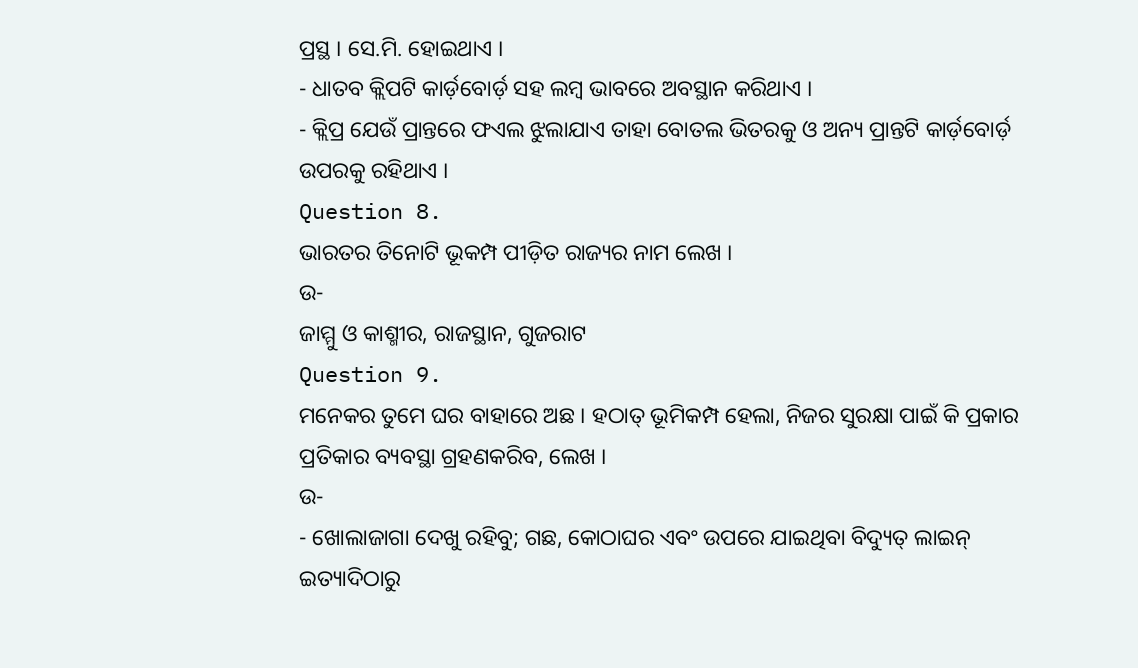ପ୍ରସ୍ଥ । ସେ.ମି. ହୋଇଥାଏ ।
- ଧାତବ କ୍ଲିପଟି କାର୍ଡ଼ବୋର୍ଡ଼ ସହ ଲମ୍ବ ଭାବରେ ଅବସ୍ଥାନ କରିଥାଏ ।
- କ୍ଲିପ୍ର ଯେଉଁ ପ୍ରାନ୍ତରେ ଫଏଲ ଝୁଲାଯାଏ ତାହା ବୋତଲ ଭିତରକୁ ଓ ଅନ୍ୟ ପ୍ରାନ୍ତଟି କାର୍ଡ଼ବୋର୍ଡ଼ ଉପରକୁ ରହିଥାଏ ।
Question 8.
ଭାରତର ତିନୋଟି ଭୂକମ୍ପ ପୀଡ଼ିତ ରାଜ୍ୟର ନାମ ଲେଖ ।
ଉ-
ଜାମ୍ମୁ ଓ କାଶ୍ମୀର, ରାଜସ୍ଥାନ, ଗୁଜରାଟ
Question 9.
ମନେକର ତୁମେ ଘର ବାହାରେ ଅଛ । ହଠାତ୍ ଭୂମିକମ୍ପ ହେଲା, ନିଜର ସୁରକ୍ଷା ପାଇଁ କି ପ୍ରକାର ପ୍ରତିକାର ବ୍ୟବସ୍ଥା ଗ୍ରହଣକରିବ, ଲେଖ ।
ଉ-
- ଖୋଲାଜାଗା ଦେଖୁ ରହିବୁ; ଗଛ, କୋଠାଘର ଏବଂ ଉପରେ ଯାଇଥିବା ବିଦ୍ୟୁତ୍ ଲାଇନ୍ ଇତ୍ୟାଦିଠାରୁ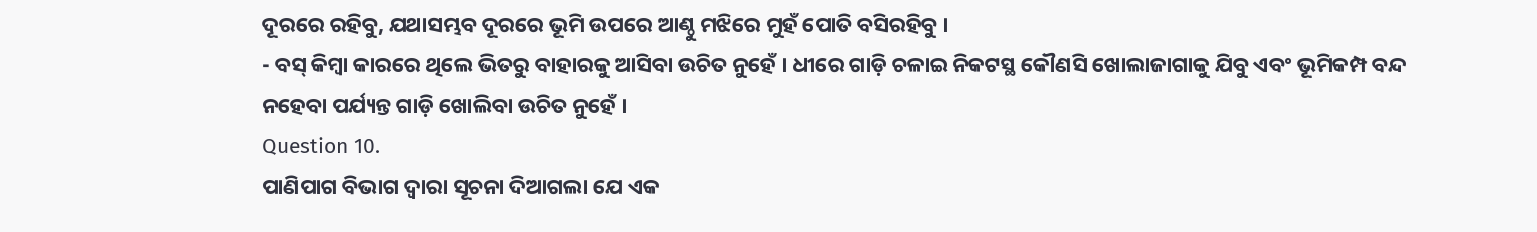ଦୂରରେ ରହିବୁ, ଯଥାସମ୍ଭବ ଦୂରରେ ଭୂମି ଉପରେ ଆଣ୍ଠୁ ମଝିରେ ମୁହଁ ପୋତି ବସିରହିବୁ ।
- ବସ୍ କିମ୍ବା କାରରେ ଥିଲେ ଭିତରୁ ବାହାରକୁ ଆସିବା ଉଚିତ ନୁହେଁ । ଧୀରେ ଗାଡ଼ି ଚଳାଇ ନିକଟସ୍ଥ କୌଣସି ଖୋଲାଜାଗାକୁ ଯିବୁ ଏବଂ ଭୂମିକମ୍ପ ବନ୍ଦ ନହେବା ପର୍ଯ୍ୟନ୍ତ ଗାଡ଼ି ଖୋଲିବା ଉଚିତ ନୁହେଁ ।
Question 10.
ପାଣିପାଗ ବିଭାଗ ଦ୍ବାରା ସୂଚନା ଦିଆଗଲା ଯେ ଏକ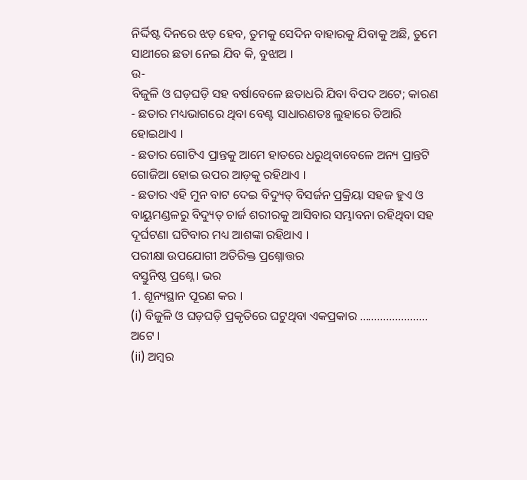ନିର୍ଦ୍ଦିଷ୍ଟ ଦିନରେ ଝଡ଼ ହେବ, ତୁମକୁ ସେଦିନ ବାହାରକୁ ଯିବାକୁ ଅଛି, ତୁମେ ସାଥୀରେ ଛତା ନେଇ ଯିବ କି, ବୁଝାଅ ।
ଉ-
ବିଜୁଳି ଓ ଘଡ଼ଘଡ଼ି ସହ ବର୍ଷାବେଳେ ଛତାଧରି ଯିବା ବିପଦ ଅଟେ; କାରଣ
- ଛତାର ମଧ୍ୟଭାଗରେ ଥିବା ବେଣ୍ଟ ସାଧାରଣତଃ ଲୁହାରେ ତିଆରି ହୋଇଥାଏ ।
- ଛତାର ଗୋଟିଏ ପ୍ରାନ୍ତକୁ ଆମେ ହାତରେ ଧରୁଥିବାବେଳେ ଅନ୍ୟ ପ୍ରାନ୍ତଟି ଗୋଜିଆ ହୋଇ ଉପର ଆଡ଼କୁ ରହିଥାଏ ।
- ଛତାର ଏହି ମୁନ ବାଟ ଦେଇ ବିଦ୍ୟୁତ୍ ବିସର୍ଜନ ପ୍ରକ୍ରିୟା ସହଜ ହୁଏ ଓ ବାୟୁମଣ୍ଡଳରୁ ବିଦ୍ୟୁତ୍ ଚାର୍ଜ ଶରୀରକୁ ଆସିବାର ସମ୍ଭାବନା ରହିଥିବା ସହ ଦୂର୍ଘଟଣା ଘଟିବାର ମଧ୍ୟ ଆଶଙ୍କା ରହିଥାଏ ।
ପରୀକ୍ଷା ଉପଯୋଗୀ ଅତିରିକ୍ତ ପ୍ରଶ୍ନୋତ୍ତର
ବସ୍ତୁନିଷ୍ଠ ପ୍ରଶ୍ନେ। ଭର
1. ଶୂନ୍ୟସ୍ଥାନ ପୂରଣ କର ।
(i) ବିଜୁଳି ଓ ଘଡ଼ଘଡ଼ି ପ୍ରକୃତିରେ ଘଟୁଥିବା ଏକପ୍ରକାର ………………….. ଅଟେ ।
(ii) ଅମ୍ବର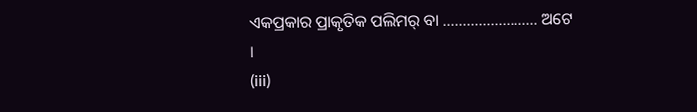ଏକପ୍ରକାର ପ୍ରାକୃତିକ ପଲିମର୍ ବା …………………… ଅଟେ ।
(iii)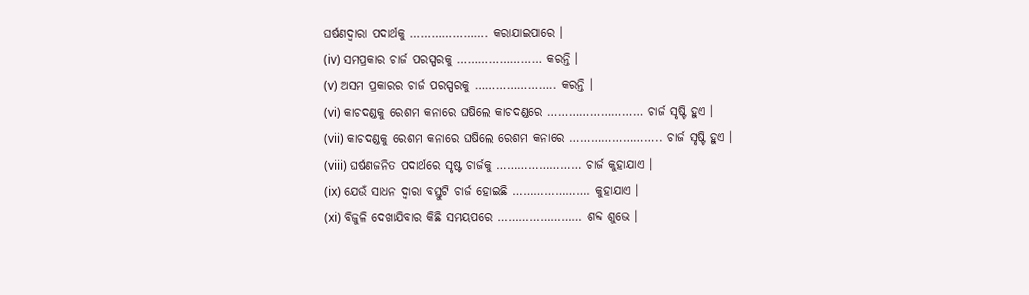ଘର୍ଷଣଦ୍ଵାରା ପଦାର୍ଥକୁ …………………. କରାଯାଇପାରେ ।
(iv) ସମପ୍ରକାର ଚାର୍ଜ ପରସ୍ପରକୁ …………………… କରନ୍ତି ।
(v) ଅସମ ପ୍ରକାରର ଚାର୍ଜ ପରସ୍ପରକୁ ………………….. କରନ୍ତି ।
(vi) କାଚଦଣ୍ଡକୁ ରେଶମ କନାରେ ଘଷିଲେ କାଚଦଣ୍ଡରେ ……………………… ଚାର୍ଜ ସୃଷ୍ଟି ହୁଏ ।
(vii) କାଚଦଣ୍ଡକୁ ରେଶମ କନାରେ ଘଷିଲେ ରେଶମ କନାରେ …………………….. ଚାର୍ଜ ସୃଷ୍ଟି ହୁଏ ।
(viii) ଘର୍ଷଣଜନିତ ପଦାର୍ଥରେ ସୃଷ୍ଟ ଚାର୍ଜକୁ …………………… ଚାର୍ଜ କୁହାଯାଏ ।
(ix) ଯେଉଁ ସାଧନ ଦ୍ଵାରା ବସ୍ତୁଟି ଚାର୍ଜ ହୋଇଛି …………………. କୁହାଯାଏ ।
(xi) ବିଜୁଳି ଦେଖାଯିବାର କିଛି ସମୟପରେ …………………… ଶବ୍ଦ ଶୁଭେ ।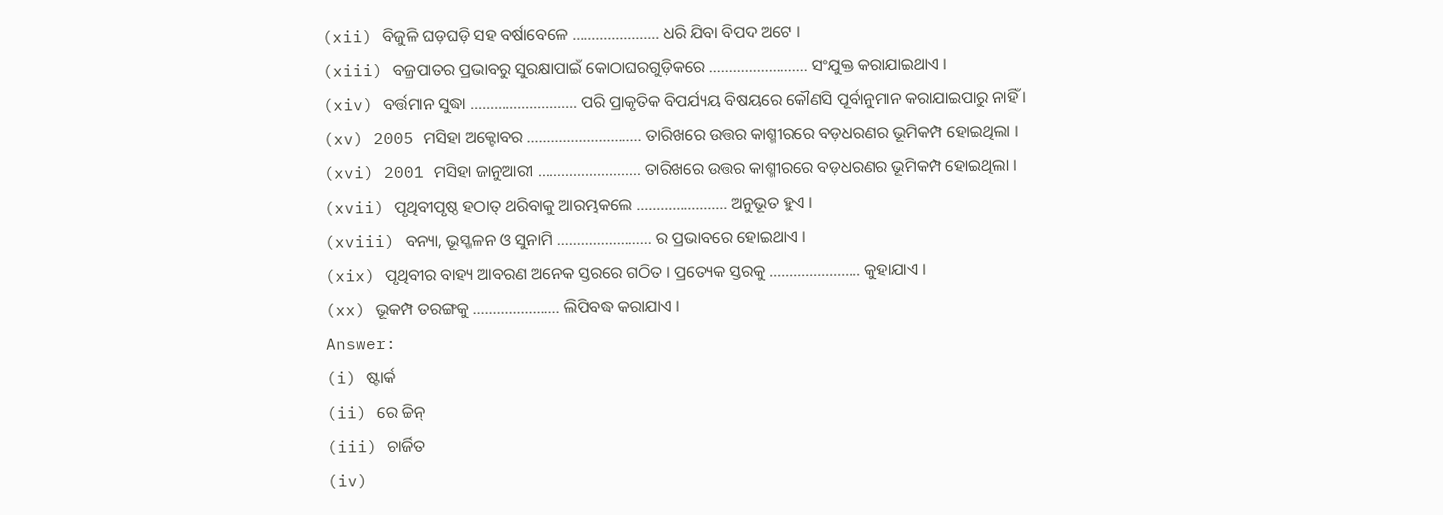(xii) ବିଜୁଳି ଘଡ଼ଘଡ଼ି ସହ ବର୍ଷାବେଳେ …………………. ଧରି ଯିବା ବିପଦ ଅଟେ ।
(xiii) ବଜ୍ରପାତର ପ୍ରଭାବରୁ ସୁରକ୍ଷାପାଇଁ କୋଠାଘରଗୁଡ଼ିକରେ ……………………. ସଂଯୁକ୍ତ କରାଯାଇଥାଏ ।
(xiv) ବର୍ତ୍ତମାନ ସୁଦ୍ଧା ……………………… ପରି ପ୍ରାକୃତିକ ବିପର୍ଯ୍ୟୟ ବିଷୟରେ କୌଣସି ପୂର୍ବାନୁମାନ କରାଯାଇପାରୁ ନାହିଁ ।
(xv) 2005 ମସିହା ଅକ୍ଟୋବର ……………………….. ତାରିଖରେ ଉତ୍ତର କାଶ୍ମୀରରେ ବଡ଼ଧରଣର ଭୂମିକମ୍ପ ହୋଇଥିଲା ।
(xvi) 2001 ମସିହା ଜାନୁଆରୀ …………………….. ତାରିଖରେ ଉତ୍ତର କାଶ୍ମୀରରେ ବଡ଼ଧରଣର ଭୂମିକମ୍ପ ହୋଇଥିଲା ।
(xvii) ପୃଥିବୀପୃଷ୍ଠ ହଠାତ୍ ଥରିବାକୁ ଆରମ୍ଭକଲେ ………………….. ଅନୁଭୂତ ହୁଏ ।
(xviii) ବନ୍ୟା, ଭୂସ୍ଖଳନ ଓ ସୁନାମି …………………… ର ପ୍ରଭାବରେ ହୋଇଥାଏ ।
(xix) ପୃଥିବୀର ବାହ୍ୟ ଆବରଣ ଅନେକ ସ୍ତରରେ ଗଠିତ । ପ୍ରତ୍ୟେକ ସ୍ତରକୁ ………………….. କୁହାଯାଏ ।
(xx) ଭୂକମ୍ପ ତରଙ୍ଗକୁ …………………. ଲିପିବଦ୍ଧ କରାଯାଏ ।
Answer:
(i) ଷ୍ଟାର୍କ
(ii) ରେ ଚ୍ଚିନ୍
(iii) ଚାର୍ଜିତ
(iv)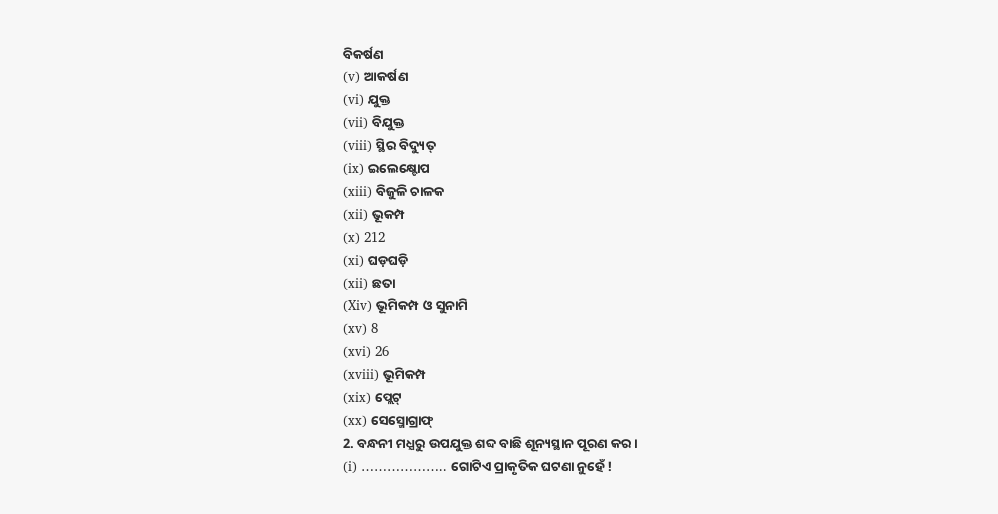ବିକର୍ଷଣ
(v) ଆକର୍ଷଣ
(vi) ଯୁକ୍ତ
(vii) ବିଯୁକ୍ତ
(viii) ସ୍ଥିର ବିଦ୍ୟୁତ୍
(ix) ଇଲେକ୍ଷ୍ଟୋପ
(xiii) ବିଜୁଳି ଚାଳକ
(xii) ଭୂକମ୍ପ
(x) 212
(xi) ଘଡ଼ଘଡ଼ି
(xii) ଛତା
(Xiv) ଭୂମିକମ୍ପ ଓ ସୁନାମି
(xv) 8
(xvi) 26
(xviii) ଭୂମିକମ୍ପ
(xix) ପ୍ଲେଟ୍
(xx) ସେସ୍ମୋଗ୍ରାଫ୍
2. ବନ୍ଧନୀ ମଧ୍ଯରୁ ଉପଯୁକ୍ତ ଶବ୍ଦ ବାଛି ଶୂନ୍ୟସ୍ଥାନ ପୂରଣ କର ।
(i) ……………….. ଗୋଟିଏ ପ୍ରାକୃତିକ ଘଟଣା ନୁହେଁ !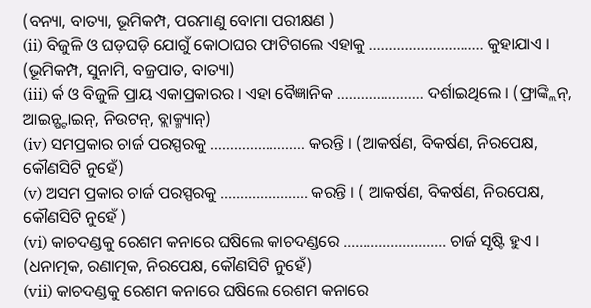(ବନ୍ୟା, ବାତ୍ୟା, ଭୂମିକମ୍ପ, ପରମାଣୁ ବୋମା ପରୀକ୍ଷଣ )
(ii) ବିଜୁଳି ଓ ଘଡ଼ଘଡ଼ି ଯୋଗୁଁ କୋଠାଘର ଫାଟିଗଲେ ଏହାକୁ ……………………….. କୁହାଯାଏ । (ଭୂମିକମ୍ପ, ସୁନାମି, ବଜ୍ରପାତ, ବାତ୍ୟା)
(iii) ର୍କ ଓ ବିଜୁଳି ପ୍ରାୟ ଏକାପ୍ରକାରର । ଏହା ବୈଜ୍ଞାନିକ …………………. ଦର୍ଶାଇଥିଲେ । (ଫ୍ରାଙ୍କ୍ଲିନ୍, ଆଇନ୍ଷ୍ଟାଇନ୍, ନିଉଟନ୍, ବ୍ଲାକ୍ମ୍ୟାନ୍)
(iv) ସମପ୍ରକାର ଚାର୍ଜ ପରସ୍ପରକୁ …………………… କରନ୍ତି । (ଆକର୍ଷଣ, ବିକର୍ଷଣ, ନିରପେକ୍ଷ, କୌଣସିଟି ନୁହେଁ)
(v) ଅସମ ପ୍ରକାର ଚାର୍ଜ ପରସ୍ପରକୁ …………………. କରନ୍ତି । ( ଆକର୍ଷଣ, ବିକର୍ଷଣ, ନିରପେକ୍ଷ, କୌଣସିଟି ନୁହେଁ )
(vi) କାଚଦଣ୍ଡକୁ ରେଶମ କନାରେ ଘଷିଲେ କାଚଦଣ୍ଡରେ …………………….. ଚାର୍ଜ ସୃଷ୍ଟି ହୁଏ । (ଧନାତ୍ମକ, ରଣାତ୍ମକ, ନିରପେକ୍ଷ, କୌଣସିଟି ନୁହେଁ)
(vii) କାଚଦଣ୍ଡକୁ ରେଶମ କନାରେ ଘଷିଲେ ରେଶମ କନାରେ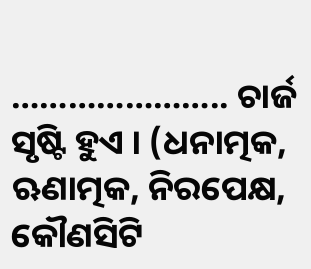………………….. ଚାର୍ଜ ସୃଷ୍ଟି ହୁଏ । (ଧନାତ୍ମକ, ଋଣାତ୍ମକ, ନିରପେକ୍ଷ, କୌଣସିଟି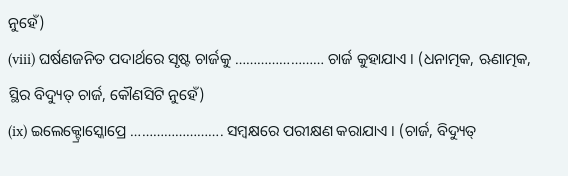ନୁହେଁ)
(viii) ଘର୍ଷଣଜନିତ ପଦାର୍ଥରେ ସୃଷ୍ଟ ଚାର୍ଜକୁ …………………… ଚାର୍ଜ କୁହାଯାଏ । (ଧନାତ୍ମକ, ଋଣାତ୍ମକ, ସ୍ଥିର ବିଦ୍ୟୁତ୍ ଚାର୍ଜ, କୌଣସିଟି ନୁହେଁ)
(ix) ଇଲେକ୍ଟ୍ରୋସ୍କୋପ୍ରେ ……………………. ସମ୍ବକ୍ଷରେ ପରୀକ୍ଷଣ କରାଯାଏ । (ଚାର୍ଜ, ବିଦ୍ୟୁତ୍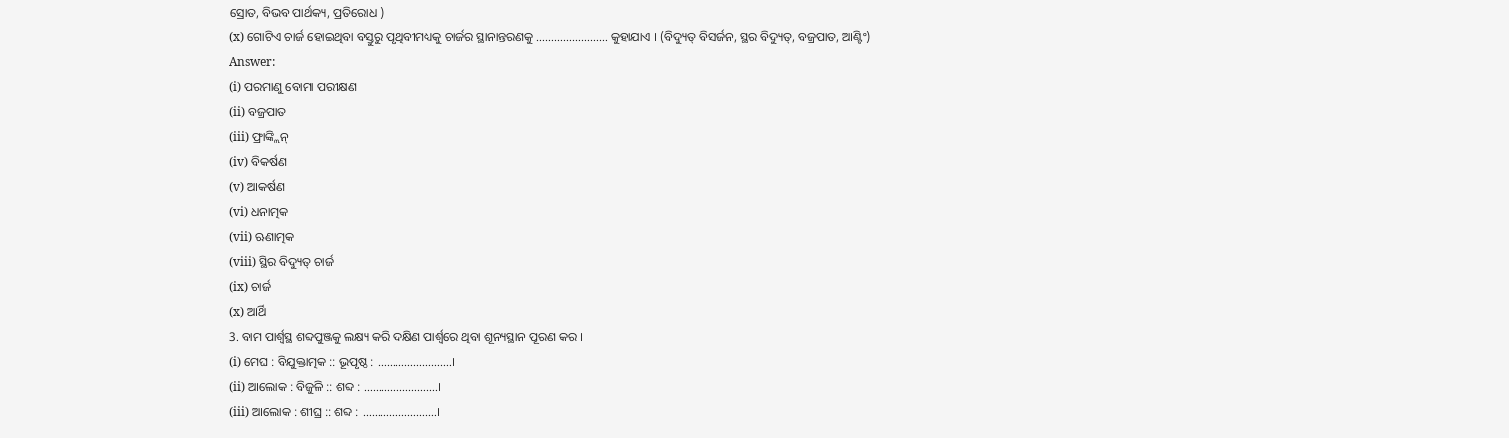ସ୍ରୋତ, ବିଭବ ପାର୍ଥକ୍ୟ, ପ୍ରତିରୋଧ )
(x) ଗୋଟିଏ ଚାର୍ଜ ହୋଇଥିବା ବସ୍ତୁରୁ ପୃଥିବୀମଧ୍ୟକୁ ଚାର୍ଜର ସ୍ଥାନାନ୍ତରଣକୁ …………………… କୁହାଯାଏ । (ବିଦ୍ୟୁତ୍ ବିସର୍ଜନ, ସ୍ଥର ବିଦ୍ୟୁତ୍, ବଜ୍ରପାତ, ଆଣ୍ଟିଂ)
Answer:
(i) ପରମାଣୁ ବୋମା ପରୀକ୍ଷଣ
(ii) ବଜ୍ରପାତ
(iii) ଫ୍ରାଙ୍କ୍ଲିନ୍
(iv) ବିକର୍ଷଣ
(v) ଆକର୍ଷଣ
(vi) ଧନାତ୍ମକ
(vii) ଋଣାତ୍ମକ
(viii) ସ୍ଥିର ବିଦ୍ୟୁତ୍ ଚାର୍ଜ
(ix) ଚାର୍ଜ
(x) ଆର୍ଥି
3. ବାମ ପାର୍ଶ୍ୱସ୍ଥ ଶବ୍ଦପୁଞ୍ଜକୁ ଲକ୍ଷ୍ୟ କରି ଦକ୍ଷିଣ ପାର୍ଶ୍ଵରେ ଥିବା ଶୂନ୍ୟସ୍ଥାନ ପୂରଣ କର ।
(i) ମେଘ : ବିଯୁକ୍ତାତ୍ମକ :: ଭୂପୃଷ୍ଠ : …………………….।
(ii) ଆଲୋକ : ବିଜୁଳି :: ଶବ୍ଦ : …………………….।
(iii) ଆଲୋକ : ଶୀଘ୍ର :: ଶବ୍ଦ : …………………….।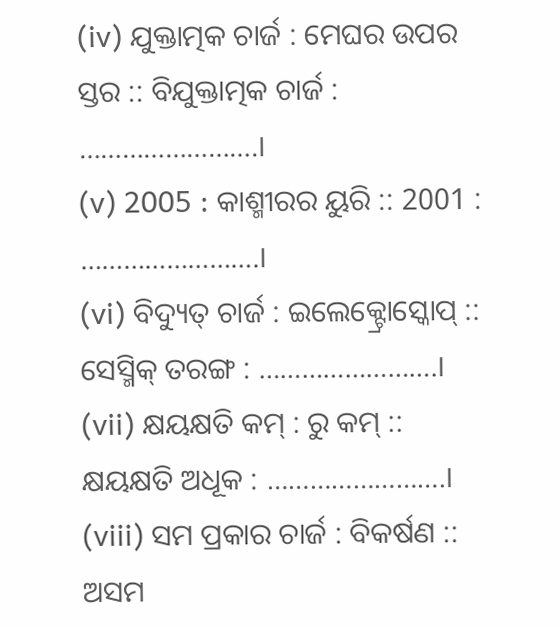(iv) ଯୁକ୍ତାତ୍ମକ ଚାର୍ଜ : ମେଘର ଉପର ସ୍ତର :: ବିଯୁକ୍ତାତ୍ମକ ଚାର୍ଜ : …………………….।
(v) 2005 : କାଶ୍ମୀରର ୟୁରି :: 2001 : …………………….।
(vi) ବିଦ୍ୟୁତ୍ ଚାର୍ଜ : ଇଲେକ୍ଟ୍ରୋସ୍କୋପ୍ :: ସେସ୍ମିକ୍ ତରଙ୍ଗ : …………………….।
(vii) କ୍ଷୟକ୍ଷତି କମ୍ : ରୁ କମ୍ :: କ୍ଷୟକ୍ଷତି ଅଧୂକ : …………………….।
(viii) ସମ ପ୍ରକାର ଚାର୍ଜ : ବିକର୍ଷଣ :: ଅସମ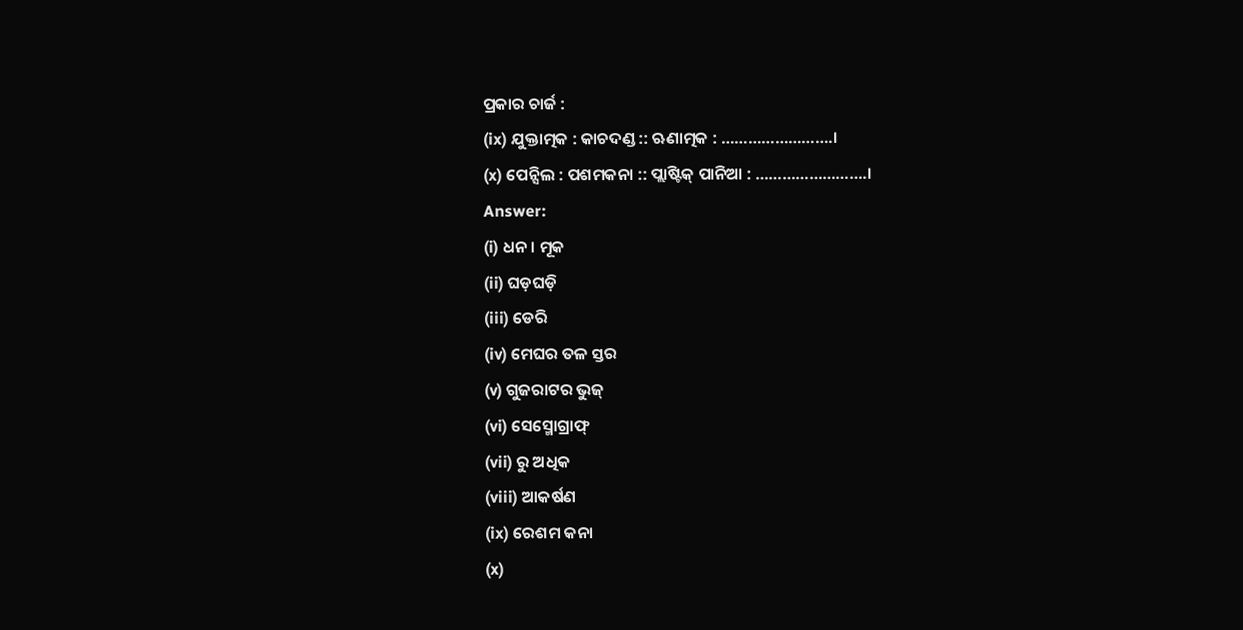ପ୍ରକାର ଚାର୍ଜ :
(ix) ଯୁକ୍ତାତ୍ମକ : କାଚଦଣ୍ଡ :: ଋଣାତ୍ମକ : …………………….।
(x) ପେନ୍ସିଲ : ପଶମକନା :: ପ୍ଲାଷ୍ଟିକ୍ ପାନିଆ : …………………….।
Answer:
(i) ଧନ। ମୂକ
(ii) ଘଡ଼ଘଡ଼ି
(iii) ଡେରି
(iv) ମେଘର ତଳ ସ୍ତର
(v) ଗୁଜରାଟର ଭୁଜ୍
(vi) ସେସ୍ମୋଗ୍ରାଫ୍
(vii) ରୁ ଅଧିକ
(viii) ଆକର୍ଷଣ
(ix) ରେଶମ କନା
(x)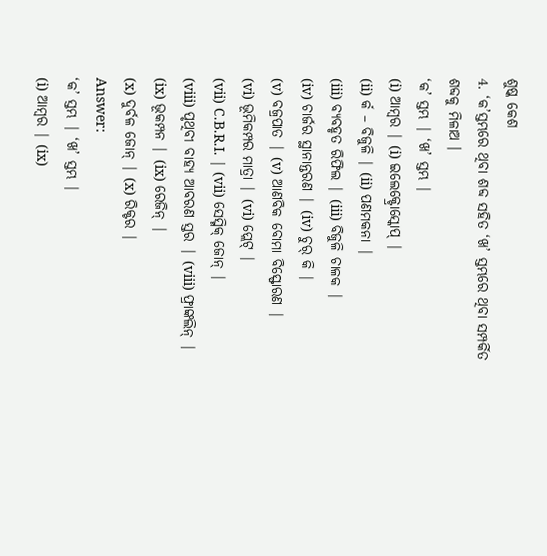ଶୁଷ୍କ କେଶ
4. ‘କ’ସ୍ତମ୍ଭରେ ଥିବା ଶବ୍ଦ ସହିତ ‘ଖ’ ସ୍ତମ୍ଭରେ ଥିବା ସମ୍ପର୍କିତ ଶବ୍ଦକୁ ମିଳାଅ ।
‘କ’ ସ୍ତମ୍ଭ | ‘ଖ’ ସ୍ତମ୍ଭ |
(i) ଆମ୍ବର | (i) ଇଲେକ୍ଟ୍ରୋସ୍କୋପ୍ |
(ii) ର୍କ – ବିଜୁଳି | (ii) ପଣମକନା |
(iii) ବ୍ୟବହୃତ ରିଫିଲ | (iii) ବିଜୁଳି ଚାଳକ |
(iv) ଚାର୍ଜର ସ୍ଥାନାନ୍ତରଣ | (iv) ଚୁର୍ କି |
(v) ବଜ୍ରପାତ | (v) ଆଣବିକ ବୋମା ବିସ୍ଫୋରଣ |
(vi) ଭୂମିକମ୍ପର ମାତ୍ରା | (vi) ପ୍ଲେଟ୍ |
(vii) C.B.R.I. | (vii) ସେସ୍ମିକ୍ ଜୋନ୍ |
(viii) ପୃଥିବୀ ବାହ୍ୟ ଆବରଣ ସ୍ତର | (viii) ଫ୍ରାଙ୍କଲିନ୍ |
(ix) ଭୂକମ୍ପନ | (ix) ରେଜିନ୍ |
(x) ଦୁର୍ବଳ ଜୋନ୍ | (x) ରିକ୍ଟର |
Answer:
‘କ’ ସ୍ତମ୍ଭ | ‘ଖ’ ସ୍ତମ୍ଭ |
(i) ଆମ୍ବର | (ix)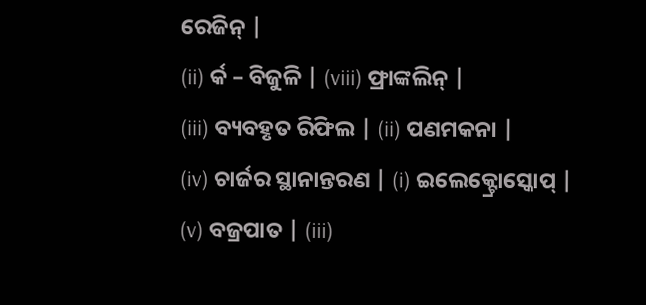ରେଜିନ୍ |
(ii) ର୍କ – ବିଜୁଳି | (viii) ଫ୍ରାଙ୍କଲିନ୍ |
(iii) ବ୍ୟବହୃତ ରିଫିଲ | (ii) ପଣମକନା |
(iv) ଚାର୍ଜର ସ୍ଥାନାନ୍ତରଣ | (i) ଇଲେକ୍ଟ୍ରୋସ୍କୋପ୍ |
(v) ବଜ୍ରପାତ | (iii)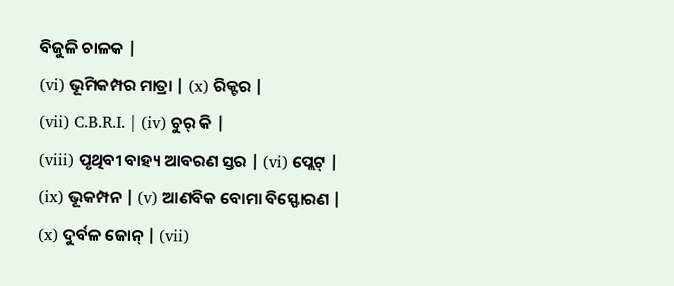ବିଜୁଳି ଚାଳକ |
(vi) ଭୂମିକମ୍ପର ମାତ୍ରା | (x) ରିକ୍ଟର |
(vii) C.B.R.I. | (iv) ଚୁର୍ କି |
(viii) ପୃଥିବୀ ବାହ୍ୟ ଆବରଣ ସ୍ତର | (vi) ପ୍ଲେଟ୍ |
(ix) ଭୂକମ୍ପନ | (v) ଆଣବିକ ବୋମା ବିସ୍ଫୋରଣ |
(x) ଦୁର୍ବଳ ଜୋନ୍ | (vii)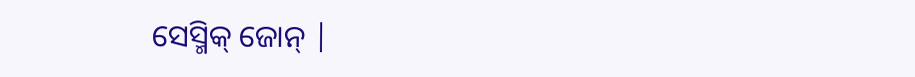ସେସ୍ମିକ୍ ଜୋନ୍ |